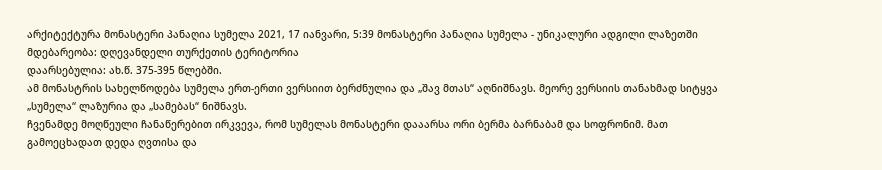არქიტექტურა მონასტერი პანაღია სუმელა 2021, 17 იანვარი, 5:39 მონასტერი პანაღია სუმელა - უნიკალური ადგილი ლაზეთში
მდებარეობა: დღევანდელი თურქეთის ტერიტორია
დაარსებულია: ახ.წ. 375-395 წლებში.
ამ მონასტრის სახელწოდება სუმელა ერთ-ერთი ვერსიით ბერძნულია და „შავ მთას“ აღნიშნავს. მეორე ვერსიის თანახმად სიტყვა „სუმელა“ ლაზურია და „სამებას“ ნიშნავს.
ჩვენამდე მოღწეული ჩანაწერებით ირკვევა, რომ სუმელას მონასტერი დააარსა ორი ბერმა ბარნაბამ და სოფრონიმ. მათ გამოეცხადათ დედა ღვთისა და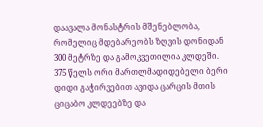დაავალა მონასტრის მშენებლობა, რომელიც მდებარეობს ზღვის დონიდან 300 მეტრზე და გამოკვეთილია კლდეში.
375 წელს ორი მართლმადიდებელი ბერი დიდი გაჭირვებით ავიდა ცარცის მთის ციცაბო კლდეებზე და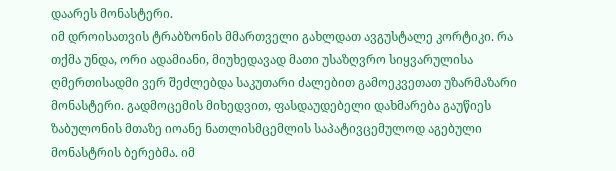დაარეს მონასტერი.
იმ დროისათვის ტრაბზონის მმართველი გახლდათ ავგუსტალე კორტიკი. რა თქმა უნდა, ორი ადამიანი, მიუხედავად მათი უსაზღვრო სიყვარულისა ღმერთისადმი ვერ შეძლებდა საკუთარი ძალებით გამოეკვეთათ უზარმაზარი მონასტერი. გადმოცემის მიხედვით, ფასდაუდებელი დახმარება გაუწიეს ზაბულონის მთაზე იოანე ნათლისმცემლის საპატივცემულოდ აგებული მონასტრის ბერებმა. იმ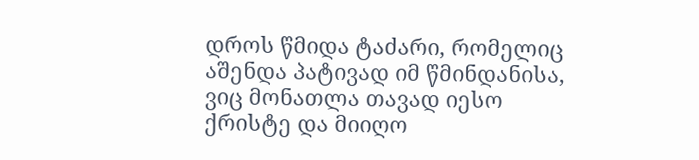დროს წმიდა ტაძარი, რომელიც აშენდა პატივად იმ წმინდანისა, ვიც მონათლა თავად იესო ქრისტე და მიიღო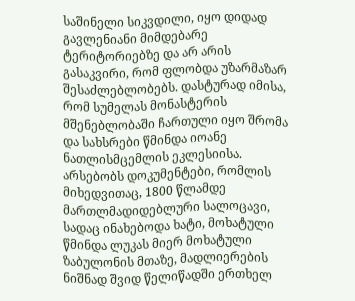საშინელი სიკვდილი, იყო დიდად გავლენიანი მიმდებარე ტერიტორიებზე და არ არის გასაკვირი, რომ ფლობდა უზარმაზარ შესაძლებლობებს. დასტურად იმისა, რომ სუმელას მონასტერის მშენებლობაში ჩართული იყო შრომა და სახსრები წმინდა იოანე ნათლისმცემლის ეკლესიისა. არსებობს დოკუმენტები, რომლის მიხედვითაც, 1800 წლამდე მართლმადიდებლური სალოცავი, სადაც ინახებოდა ხატი, მოხატული წმინდა ლუკას მიერ მოხატული ზაბულონის მთაზე, მადლიერების ნიშნად შვიდ წელიწადში ერთხელ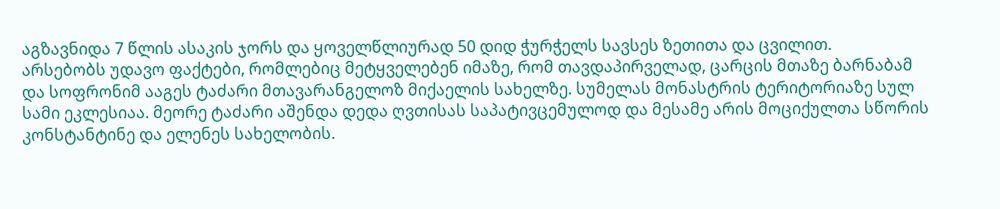აგზავნიდა 7 წლის ასაკის ჯორს და ყოველწლიურად 50 დიდ ჭურჭელს სავსეს ზეთითა და ცვილით.
არსებობს უდავო ფაქტები, რომლებიც მეტყველებენ იმაზე, რომ თავდაპირველად, ცარცის მთაზე ბარნაბამ და სოფრონიმ ააგეს ტაძარი მთავარანგელოზ მიქაელის სახელზე. სუმელას მონასტრის ტერიტორიაზე სულ სამი ეკლესიაა. მეორე ტაძარი აშენდა დედა ღვთისას საპატივცემულოდ და მესამე არის მოციქულთა სწორის კონსტანტინე და ელენეს სახელობის.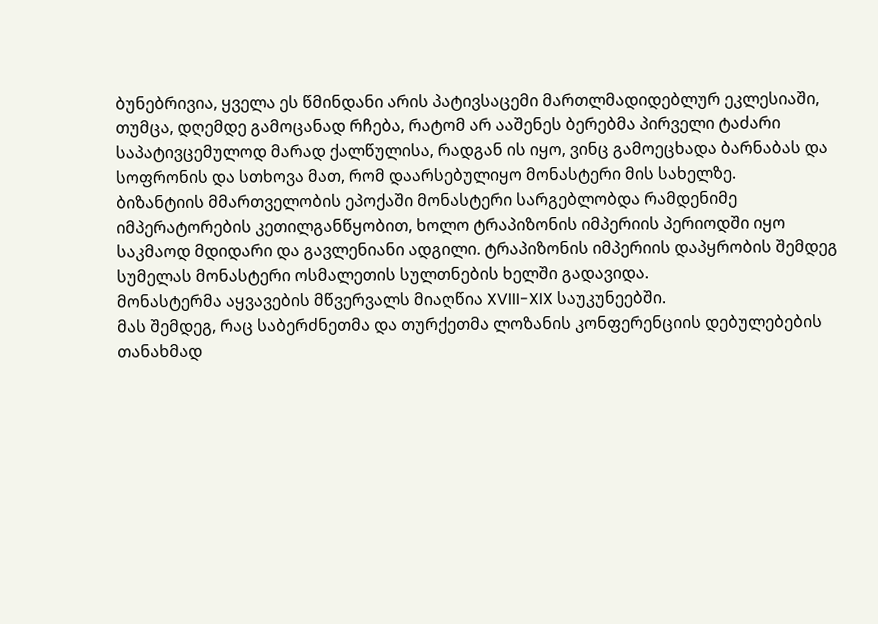ბუნებრივია, ყველა ეს წმინდანი არის პატივსაცემი მართლმადიდებლურ ეკლესიაში, თუმცა, დღემდე გამოცანად რჩება, რატომ არ ააშენეს ბერებმა პირველი ტაძარი საპატივცემულოდ მარად ქალწულისა, რადგან ის იყო, ვინც გამოეცხადა ბარნაბას და სოფრონის და სთხოვა მათ, რომ დაარსებულიყო მონასტერი მის სახელზე.
ბიზანტიის მმართველობის ეპოქაში მონასტერი სარგებლობდა რამდენიმე იმპერატორების კეთილგანწყობით, ხოლო ტრაპიზონის იმპერიის პერიოდში იყო საკმაოდ მდიდარი და გავლენიანი ადგილი. ტრაპიზონის იმპერიის დაპყრობის შემდეგ სუმელას მონასტერი ოსმალეთის სულთნების ხელში გადავიდა.
მონასტერმა აყვავების მწვერვალს მიაღწია XVIII-XIX საუკუნეებში.
მას შემდეგ, რაც საბერძნეთმა და თურქეთმა ლოზანის კონფერენციის დებულებების თანახმად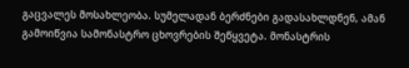გაცვალეს მოსახლეობა. სუმელადან ბერძნები გადასახლდნენ, ამან გამოიწვია სამონასტრო ცხოვრების შეწყვეტა. მონასტრის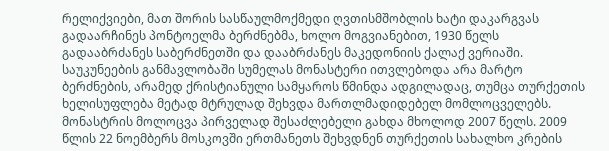რელიქვიები, მათ შორის სასწაულმოქმედი ღვთისმშობლის ხატი დაკარგვას გადაარჩინეს პონტოელმა ბერძნებმა, ხოლო მოგვიანებით, 1930 წელს გადააბრძანეს საბერძნეთში და დააბრძანეს მაკედონიის ქალაქ ვერიაში.
საუკუნეების განმავლობაში სუმელას მონასტერი ითვლებოდა არა მარტო ბერძნების, არამედ ქრისტიანული სამყაროს წმინდა ადგილადაც, თუმცა თურქეთის ხელისუფლება მეტად მტრულად შეხვდა მართლმადიდებელ მომლოცველებს. მონასტრის მოლოცვა პირველად შესაძლებელი გახდა მხოლოდ 2007 წელს. 2009 წლის 22 ნოემბერს მოსკოვში ერთმანეთს შეხვდნენ თურქეთის სახალხო კრების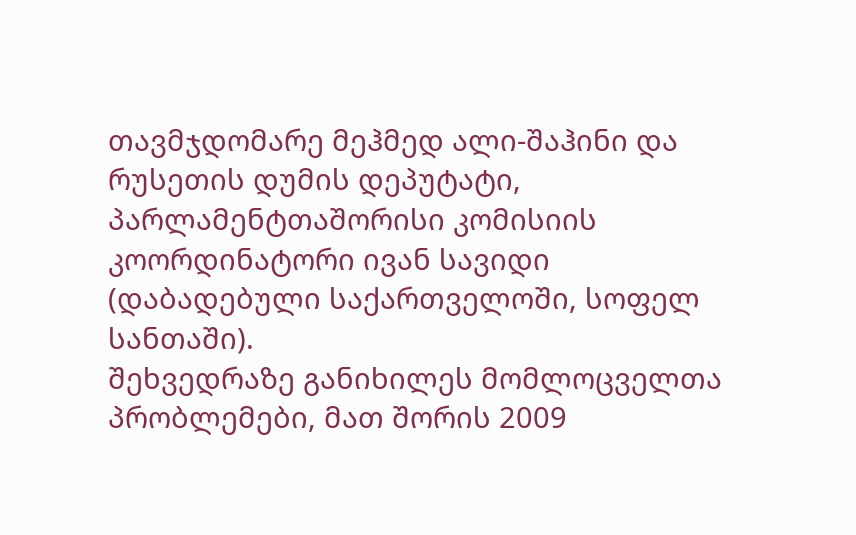თავმჯდომარე მეჰმედ ალი-შაჰინი და რუსეთის დუმის დეპუტატი, პარლამენტთაშორისი კომისიის კოორდინატორი ივან სავიდი (დაბადებული საქართველოში, სოფელ სანთაში).
შეხვედრაზე განიხილეს მომლოცველთა პრობლემები, მათ შორის 2009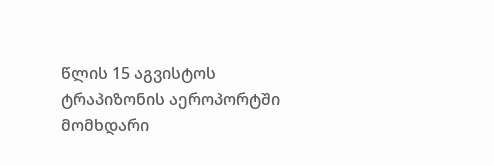წლის 15 აგვისტოს ტრაპიზონის აეროპორტში მომხდარი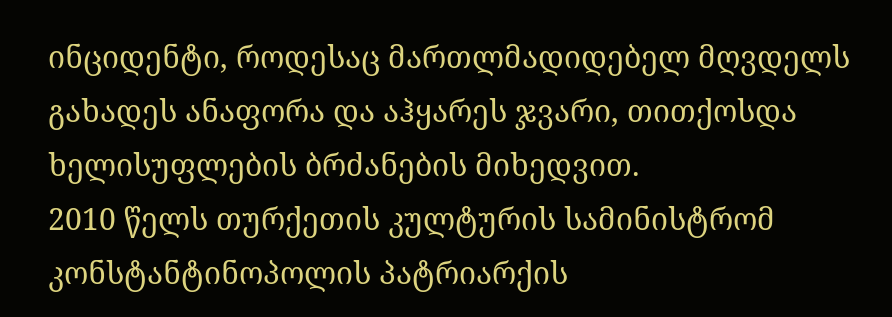ინციდენტი, როდესაც მართლმადიდებელ მღვდელს გახადეს ანაფორა და აჰყარეს ჯვარი, თითქოსდა ხელისუფლების ბრძანების მიხედვით.
2010 წელს თურქეთის კულტურის სამინისტრომ კონსტანტინოპოლის პატრიარქის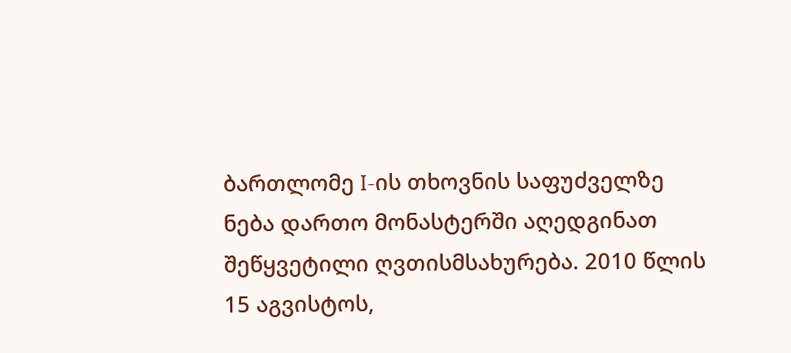ბართლომე I-ის თხოვნის საფუძველზე ნება დართო მონასტერში აღედგინათ შეწყვეტილი ღვთისმსახურება. 2010 წლის 15 აგვისტოს,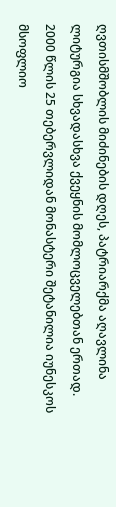ღვთისმშობლის მიძინების დღეს, პატრიარქმა აღავლინა ლიტურგია სხვადასხვა ქვეყნის მომლოცველებთან ერთად.
2000 წლის 25 თებერვლიდან მონასტერი შეტანილია იუნესკოს მსოფლიო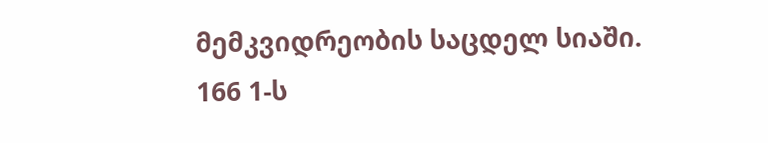მემკვიდრეობის საცდელ სიაში.
166 1-ს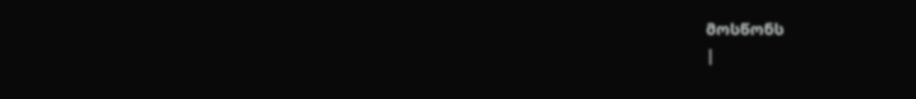მოსწონს
|